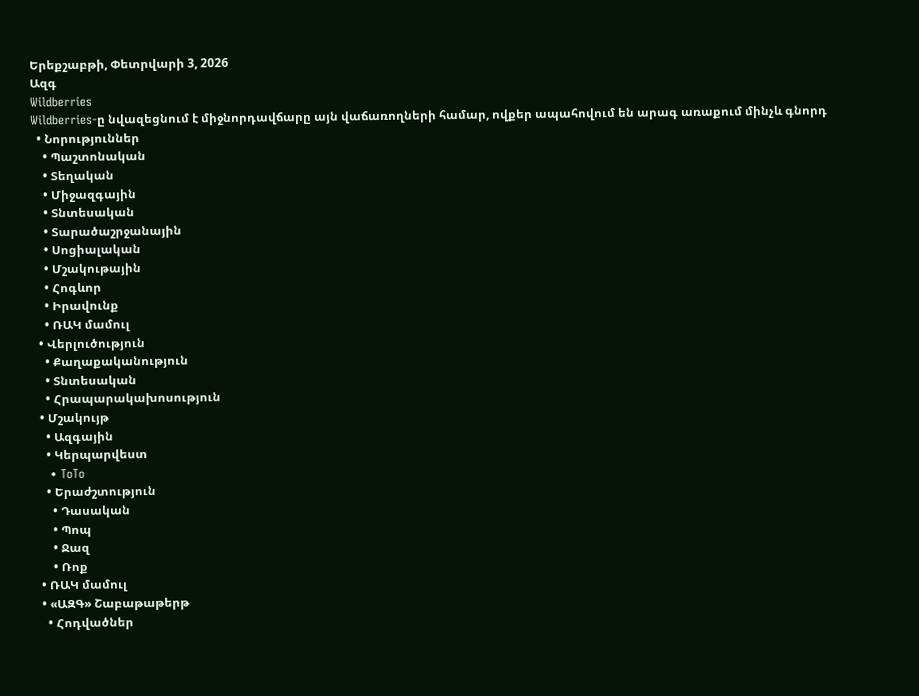Երեքշաբթի, Փետրվարի 3, 2026
Ազգ
Wildberries
Wildberries-ը նվազեցնում է միջնորդավճարը այն վաճառողների համար, ովքեր ապահովում են արագ առաքում մինչև գնորդ
  • Նորություններ
    • Պաշտոնական
    • Տեղական
    • Միջազգային
    • Տնտեսական
    • Տարածաշրջանային
    • Սոցիալական
    • Մշակութային
    • Հոգևոր
    • Իրավունք
    • ՌԱԿ մամուլ
  • Վերլուծություն
    • Քաղաքականություն
    • Տնտեսական
    • Հրապարակախոսություն
  • Մշակույթ
    • Ազգային
    • Կերպարվեստ
    • ToTo
    • Երաժշտություն
      • Դասական
      • Պոպ
      • Ջազ
      • Ռոք
  • ՌԱԿ մամուլ
  • «ԱԶԳ» Շաբաթաթերթ
    • Հոդվածներ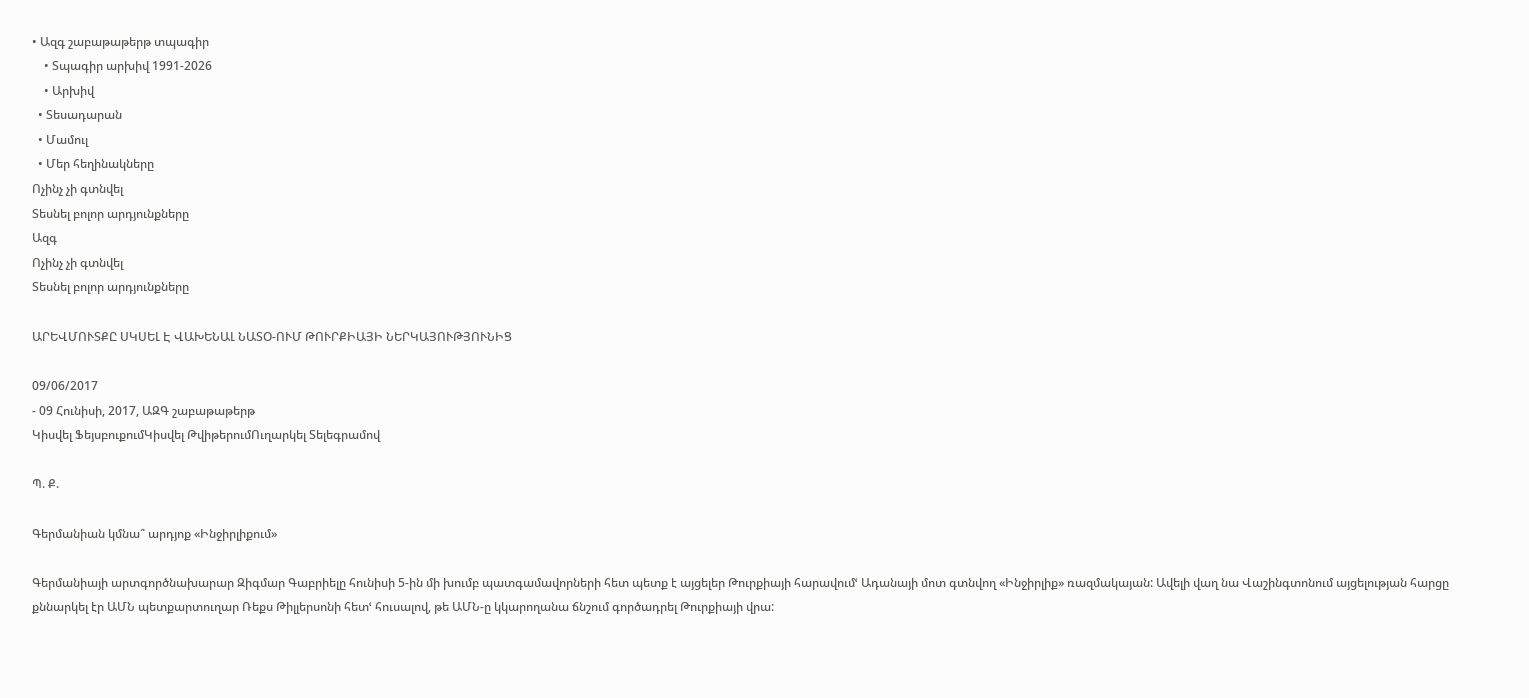• Ազգ շաբաթաթերթ տպագիր
    • Տպագիր արխիվ 1991-2026
    • Արխիվ
  • Տեսադարան
  • Մամուլ
  • Մեր հեղինակները
Ոչինչ չի գտնվել
Տեսնել բոլոր արդյունքները
Ազգ
Ոչինչ չի գտնվել
Տեսնել բոլոր արդյունքները

ԱՐԵՎՄՈՒՏՔԸ ՍԿՍԵԼ Է ՎԱԽԵՆԱԼ ՆԱՏՕ-ՈՒՄ ԹՈՒՐՔԻԱՅԻ ՆԵՐԿԱՅՈՒԹՅՈՒՆԻՑ

09/06/2017
- 09 Հունիսի, 2017, ԱԶԳ շաբաթաթերթ
Կիսվել ՖեյսբուքումԿիսվել ԹվիթերումՈւղարկել Տելեգրամով

Պ. Ք.

Գերմանիան կմնա՞ արդյոք «Ինջիրլիքում»

Գերմանիայի արտգործնախարար Զիգմար Գաբրիելը հունիսի 5-ին մի խումբ պատգամավորների հետ պետք է այցելեր Թուրքիայի հարավումՙ Ադանայի մոտ գտնվող «Ինջիրլիք» ռազմակայան: Ավելի վաղ նա Վաշինգտոնում այցելության հարցը քննարկել էր ԱՄՆ պետքարտուղար Ռեքս Թիլլերսոնի հետՙ հուսալով, թե ԱՄՆ-ը կկարողանա ճնշում գործադրել Թուրքիայի վրա: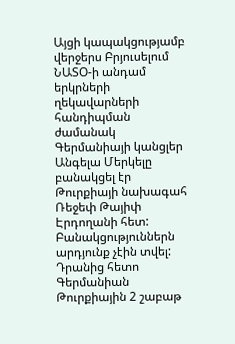Այցի կապակցությամբ վերջերս Բրյուսելում ՆԱՏՕ-ի անդամ երկրների ղեկավարների հանդիպման ժամանակ Գերմանիայի կանցլեր Անգելա Մերկելը բանակցել էր Թուրքիայի նախագահ Ռեջեփ Թայիփ Էրդողանի հետ: Բանակցություններն արդյունք չէին տվել: Դրանից հետո Գերմանիան Թուրքիային 2 շաբաթ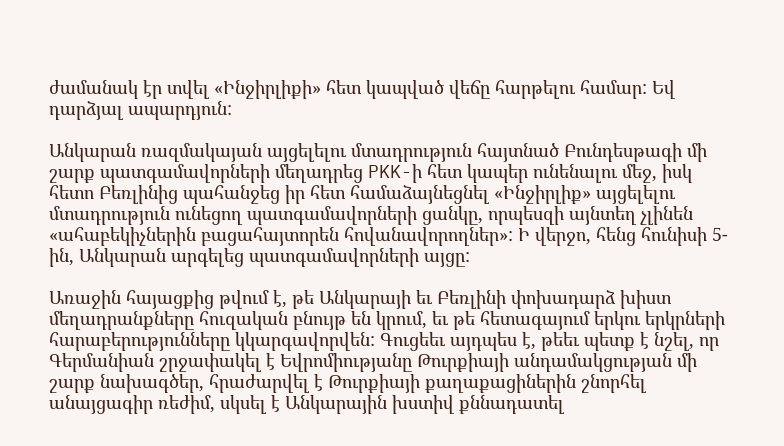ժամանակ էր տվել «Ինջիրլիքի» հետ կապված վեճը հարթելու համար: Եվ դարձյալ ապարդյուն:

Անկարան ռազմակայան այցելելու մտադրություն հայտնած Բունդեսթագի մի շարք պատգամավորների մեղադրեց PKK-ի հետ կապեր ունենալու մեջ, իսկ հետո Բեռլինից պահանջեց իր հետ համաձայնեցնել «Ինջիրլիք» այցելելու մտադրություն ունեցող պատգամավորների ցանկը, որպեսզի այնտեղ չլինեն «ահաբեկիչներին բացահայտորեն հովանավորողներ»: Ի վերջո, հենց հունիսի 5-ին, Անկարան արգելեց պատգամավորների այցը:

Առաջին հայացքից թվում է, թե Անկարայի եւ Բեռլինի փոխադարձ խիստ մեղադրանքները հուզական բնույթ են կրում, եւ թե հետագայում երկու երկրների հարաբերությունները կկարգավորվեն: Գուցեեւ այդպես է, թեեւ պետք է նշել, որ Գերմանիան շրջափակել է Եվրոմիությանը Թուրքիայի անդամակցության մի շարք նախագծեր, հրաժարվել է Թուրքիայի քաղաքացիներին շնորհել անայցագիր ռեժիմ, սկսել է Անկարային խստիվ քննադատել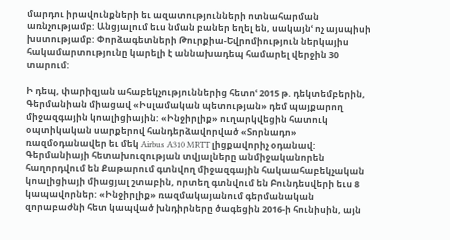մարդու իրավունքների եւ ազատությունների ոտնահարման առնչությամբ: Անցյալում եւս նման բաներ եղել են, սակայնՙ ոչ այսպիսի խստությամբ: Փորձագետների Թուրքիա-Եվրոմիություն ներկայիս հակամարտությունը կարելի է աննախադեպ համարել վերջին 30 տարում:

Ի դեպ, փարիզյան ահաբեկչություններից հետոՙ 2015 թ. դեկտեմբերին, Գերմանիան միացավ «Իսլամական պետության» դեմ պայքարող միջազգային կոալիցիային: «Ինջիրլիք» ուղարկվեցին հատուկ օպտիկական սարքերով հանդերձավորված «Տորնադո» ռազմօդանավեր եւ մեկ Airbus A310 MRTT լիցքավորիչ օդանավ: Գերմանիայի հետախուզության տվյալները անմիջականորեն հաղորդվում են Քաթարում գտնվող միջազգային հակաահաբեկչական կոալիցիայի միացյալ շտաբին, որտեղ գտնվում են Բունդեսվերի եւս 8 կապավորներ: «Ինջիրլիք» ռազմակայանում գերմանական զորաբաժնի հետ կապված խնդիրները ծագեցին 2016-ի հունիսին, այն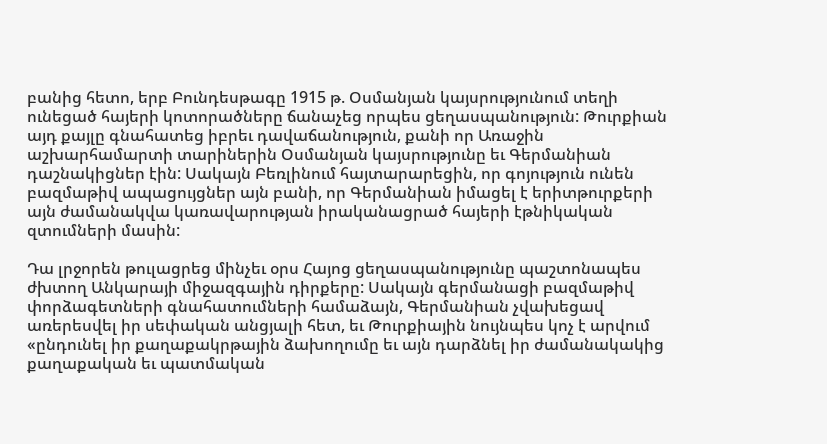բանից հետո, երբ Բունդեսթագը 1915 թ. Օսմանյան կայսրությունում տեղի ունեցած հայերի կոտորածները ճանաչեց որպես ցեղասպանություն: Թուրքիան այդ քայլը գնահատեց իբրեւ դավաճանություն, քանի որ Առաջին աշխարհամարտի տարիներին Օսմանյան կայսրությունը եւ Գերմանիան դաշնակիցներ էին: Սակայն Բեռլինում հայտարարեցին, որ գոյություն ունեն բազմաթիվ ապացույցներ այն բանի, որ Գերմանիան իմացել է երիտթուրքերի այն ժամանակվա կառավարության իրականացրած հայերի էթնիկական զտումների մասին:

Դա լրջորեն թուլացրեց մինչեւ օրս Հայոց ցեղասպանությունը պաշտոնապես ժխտող Անկարայի միջազգային դիրքերը: Սակայն գերմանացի բազմաթիվ փորձագետների գնահատումների համաձայն, Գերմանիան չվախեցավ առերեսվել իր սեփական անցյալի հետ, եւ Թուրքիային նույնպես կոչ է արվում «ընդունել իր քաղաքակրթային ձախողումը եւ այն դարձնել իր ժամանակակից քաղաքական եւ պատմական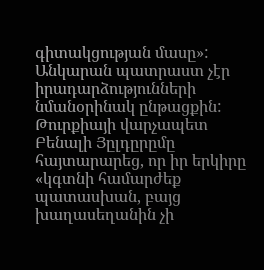գիտակցության մասը»: Անկարան պատրաստ չէր իրադարձությունների նմանօրինակ ընթացքին: Թուրքիայի վարչապետ Բենալի Յըլդըրըմը հայտարարեց, որ իր երկիրը «կգտնի համարժեք պատասխան, բայց խաղասեղանին չի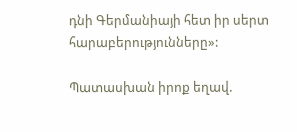դնի Գերմանիայի հետ իր սերտ հարաբերությունները»:

Պատասխան իրոք եղավ.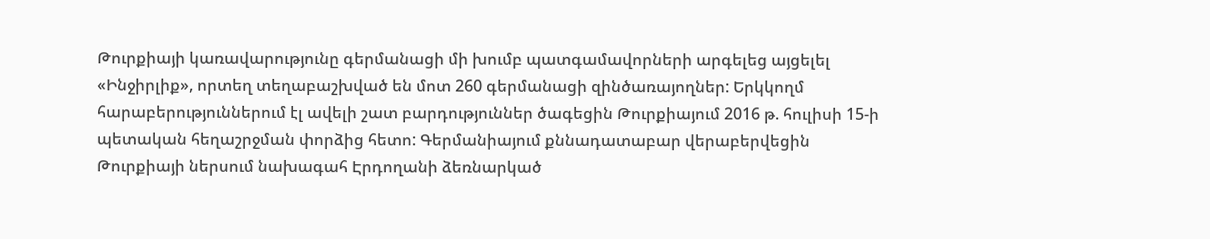Թուրքիայի կառավարությունը գերմանացի մի խումբ պատգամավորների արգելեց այցելել «Ինջիրլիք», որտեղ տեղաբաշխված են մոտ 260 գերմանացի զինծառայողներ: Երկկողմ հարաբերություններում էլ ավելի շատ բարդություններ ծագեցին Թուրքիայում 2016 թ. հուլիսի 15-ի պետական հեղաշրջման փորձից հետո: Գերմանիայում քննադատաբար վերաբերվեցին Թուրքիայի ներսում նախագահ Էրդողանի ձեռնարկած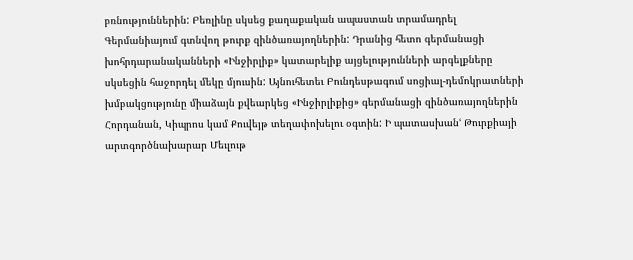բռնություններին: Բեռլինը սկսեց քաղաքական ապաստան տրամադրել Գերմանիայում գտնվող թուրք զինծառայողներին: Դրանից հետո գերմանացի խոհրդարանականների «Ինջիրլիք» կատարելիք այցելությունների արգելքները սկսեցին հաջորդել մեկը մյուսին: Այնուհետեւ Բունդեսթագում սոցիալ-դեմոկրատների խմբակցությունը միաձայն քվեարկեց «Ինջիրլիքից» գերմանացի զինծառայողներին Հորդանան, Կիպրոս կամ Քուվեյթ տեղափոխելու օգտին: Ի պատասխանՙ Թուրքիայի արտգործնախարար Մեւլութ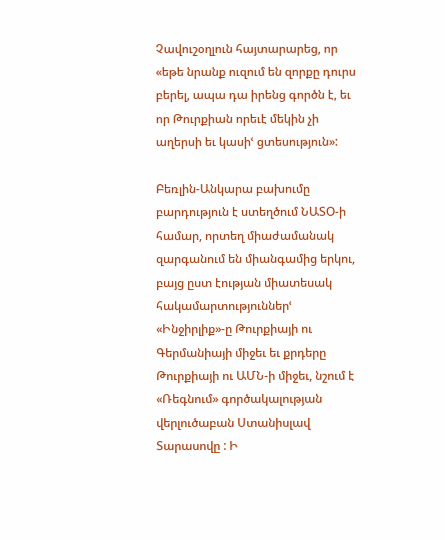Չավուշօղլուն հայտարարեց, որ «եթե նրանք ուզում են զորքը դուրս բերել, ապա դա իրենց գործն է, եւ որ Թուրքիան որեւէ մեկին չի աղերսի եւ կասիՙ ցտեսություն»:

Բեռլին-Անկարա բախումը բարդություն է ստեղծում ՆԱՏՕ-ի համար, որտեղ միաժամանակ զարգանում են միանգամից երկու, բայց ըստ էության միատեսակ հակամարտություններՙ «Ինջիրլիք»-ը Թուրքիայի ու Գերմանիայի միջեւ եւ քրդերը Թուրքիայի ու ԱՄՆ-ի միջեւ, նշում է «Ռեգնում» գործակալության վերլուծաբան Ստանիսլավ Տարասովը : Ի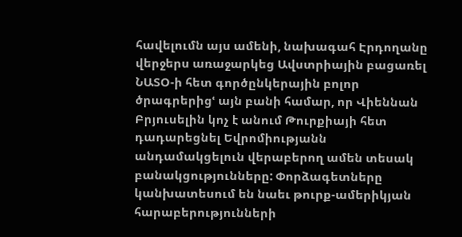հավելումն այս ամենի, նախագահ Էրդողանը վերջերս առաջարկեց Ավստրիային բացառել ՆԱՏՕ-ի հետ գործընկերային բոլոր ծրագրերիցՙ այն բանի համար, որ Վիեննան Բրյուսելին կոչ է անում Թուրքիայի հետ դադարեցնել Եվրոմիությանն անդամակցելուն վերաբերող ամեն տեսակ բանակցությունները: Փորձագետները կանխատեսում են նաեւ թուրք-ամերիկյան հարաբերությունների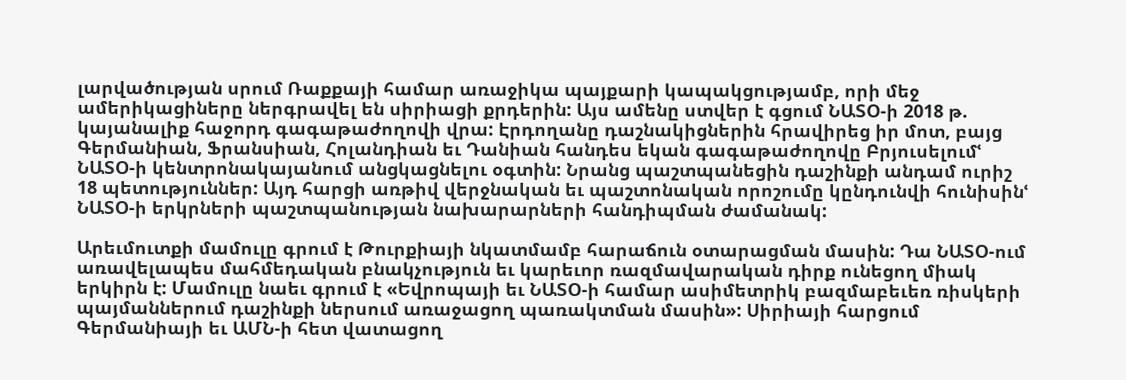լարվածության սրում Ռաքքայի համար առաջիկա պայքարի կապակցությամբ, որի մեջ ամերիկացիները ներգրավել են սիրիացի քրդերին: Այս ամենը ստվեր է գցում ՆԱՏՕ-ի 2018 թ. կայանալիք հաջորդ գագաթաժողովի վրա: Էրդողանը դաշնակիցներին հրավիրեց իր մոտ, բայց Գերմանիան, Ֆրանսիան, Հոլանդիան եւ Դանիան հանդես եկան գագաթաժողովը Բրյուսելումՙ ՆԱՏՕ-ի կենտրոնակայանում անցկացնելու օգտին: Նրանց պաշտպանեցին դաշինքի անդամ ուրիշ 18 պետություններ: Այդ հարցի առթիվ վերջնական եւ պաշտոնական որոշումը կընդունվի հունիսինՙ ՆԱՏՕ-ի երկրների պաշտպանության նախարարների հանդիպման ժամանակ:

Արեւմուտքի մամուլը գրում է Թուրքիայի նկատմամբ հարաճուն օտարացման մասին: Դա ՆԱՏՕ-ում առավելապես մահմեդական բնակչություն եւ կարեւոր ռազմավարական դիրք ունեցող միակ երկիրն է: Մամուլը նաեւ գրում է «Եվրոպայի եւ ՆԱՏՕ-ի համար ասիմետրիկ բազմաբեւեռ ռիսկերի պայմաններում դաշինքի ներսում առաջացող պառակտման մասին»: Սիրիայի հարցում Գերմանիայի եւ ԱՄՆ-ի հետ վատացող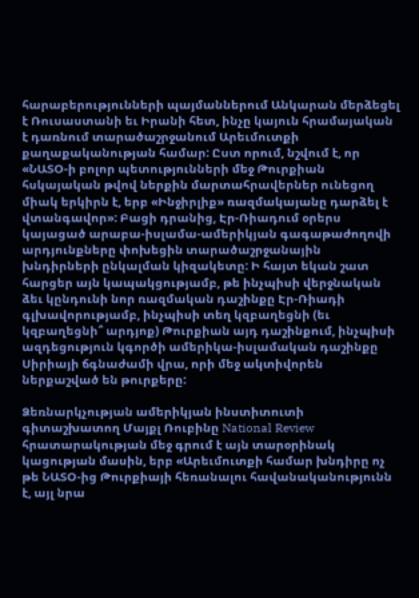հարաբերությունների պայմաններում Անկարան մերձեցել է Ռուսաստանի եւ Իրանի հետ, ինչը կայուն հրամայական է դառնում տարածաշրջանում Արեւմուտքի քաղաքականության համար: Ըստ որում, նշվում է, որ «ՆԱՏՕ-ի բոլոր պետությունների մեջ Թուրքիան հսկայական թվով ներքին մարտահրավերներ ունեցող միակ երկիրն է, երբ «Ինջիրլիք» ռազմակայանը դարձել է վտանգավոր»: Բացի դրանից, Էր-Ռիադում օրերս կայացած արաբա-իսլամա-ամերիկյան գագաթաժողովի արդյունքները փոխեցին տարածաշրջանային խնդիրների ընկալման կիզակետը: Ի հայտ եկան շատ հարցեր այն կապակցությամբ, թե ինչպիսի վերջնական ձեւ կընդունի նոր ռազմական դաշինքը Էր-Ռիադի գլխավորությամբ, ինչպիսի տեղ կզբաղեցնի (եւ կզբաղեցնի՞ արդյոք) Թուրքիան այդ դաշինքում, ինչպիսի ազդեցություն կգործի ամերիկա-իսլամական դաշինքը Սիրիայի ճգնաժամի վրա, որի մեջ ակտիվորեն ներքաշված են թուրքերը:

Ձեռնարկչության ամերիկյան ինստիտուտի գիտաշխատող Մայքլ Ռուբինը National Review հրատարակության մեջ գրում է այն տարօրինակ կացության մասին, երբ «Արեւմուտքի համար խնդիրը ոչ թե ՆԱՏՕ-ից Թուրքիայի հեռանալու հավանականությունն է, այլ նրա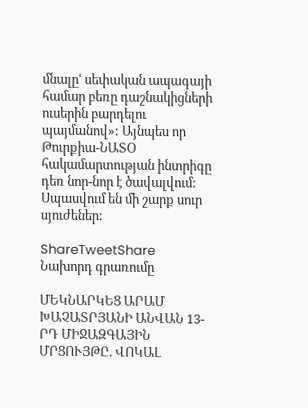մնալըՙ սեփական ապագայի համար բեռը դաշնակիցների ուսերին բարդելու պայմանով»: Այնպես որ Թուրքիա-ՆԱՏՕ հակամարտության ինտրիգը դեռ նոր-նոր է ծավալվում: Սպասվում են մի շարք սուր սյուժեներ:

ShareTweetShare
Նախորդ գրառումը

ՄԵԿՆԱՐԿԵՑ ԱՐԱՄ ԽԱՉԱՏՐՅԱՆԻ ԱՆՎԱՆ 13-ՐԴ ՄԻՋԱԶԳԱՅԻՆ ՄՐՑՈՒՅԹԸ. ՎՈԿԱԼ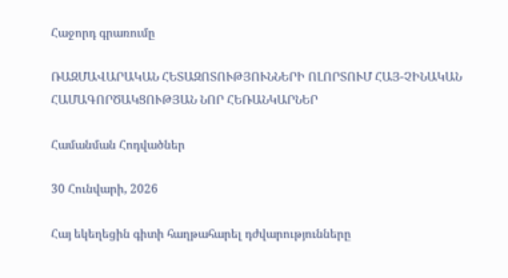Հաջորդ գրառումը

ՌԱԶՄԱՎԱՐԱԿԱՆ ՀԵՏԱԶՈՏՈՒԹՅՈՒՆՆԵՐԻ ՈԼՈՐՏՈՒՄ ՀԱՅ-ՉԻՆԱԿԱՆ ՀԱՄԱԳՈՐԾԱԿՑՈՒԹՅԱՆ ՆՈՐ ՀԵՌԱՆԿԱՐՆԵՐ

Համանման Հոդվածներ

30 Հունվարի, 2026

Հայ եկեղեցին գիտի հաղթահարել դժվարությունները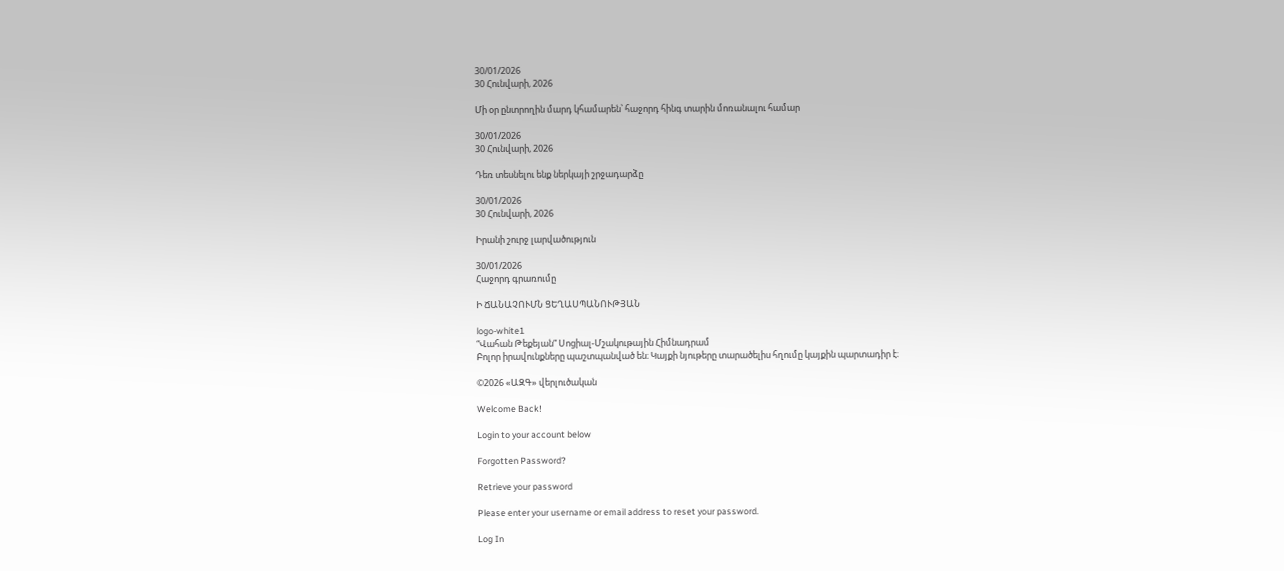30/01/2026
30 Հունվարի, 2026

Մի օր ընտրողին մարդ կհամարեն՝ հաջորդ հինգ տարին մոռանալու համար

30/01/2026
30 Հունվարի, 2026

Դեռ տեսնելու ենք ներկայի շրջադարձը

30/01/2026
30 Հունվարի, 2026

Իրանի շուրջ լարվածություն

30/01/2026
Հաջորդ գրառումը

Ի ՃԱՆԱՉՈՒՄՆ ՑԵՂԱՍՊԱՆՈՒԹՅԱՆ

logo-white1
“Վահան Թեքեյան” Սոցիալ-Մշակութային Հիմնադրամ
Բոլոր իրավունքները պաշտպանված են։ Կայքի նյութերը տարածելիս հղումը կայքին պարտադիր է։

©2026 «ԱԶԳ» վերլուծական

Welcome Back!

Login to your account below

Forgotten Password?

Retrieve your password

Please enter your username or email address to reset your password.

Log In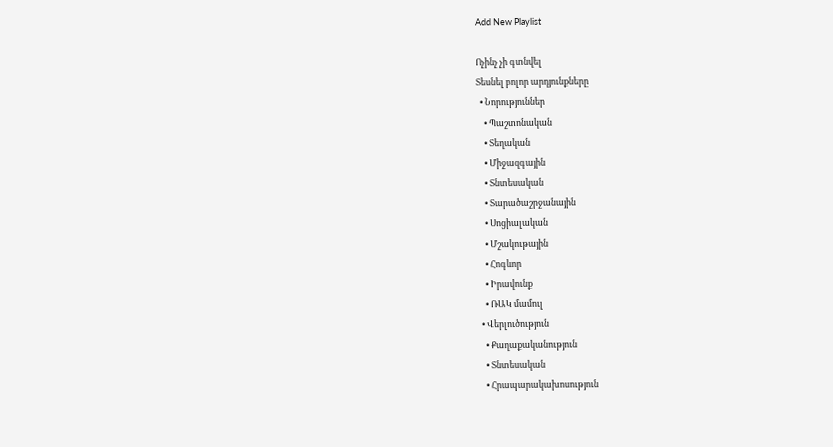Add New Playlist

Ոչինչ չի գտնվել
Տեսնել բոլոր արդյունքները
  • Նորություններ
    • Պաշտոնական
    • Տեղական
    • Միջազգային
    • Տնտեսական
    • Տարածաշրջանային
    • Սոցիալական
    • Մշակութային
    • Հոգևոր
    • Իրավունք
    • ՌԱԿ մամուլ
  • Վերլուծություն
    • Քաղաքականություն
    • Տնտեսական
    • Հրապարակախոսություն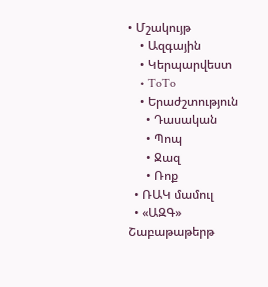• Մշակույթ
    • Ազգային
    • Կերպարվեստ
    • ToTo
    • Երաժշտություն
      • Դասական
      • Պոպ
      • Ջազ
      • Ռոք
  • ՌԱԿ մամուլ
  • «ԱԶԳ» Շաբաթաթերթ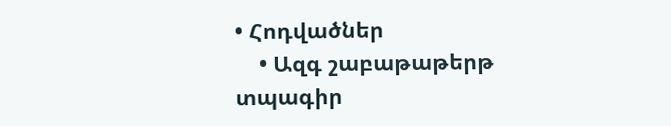• Հոդվածներ
    • Ազգ շաբաթաթերթ տպագիր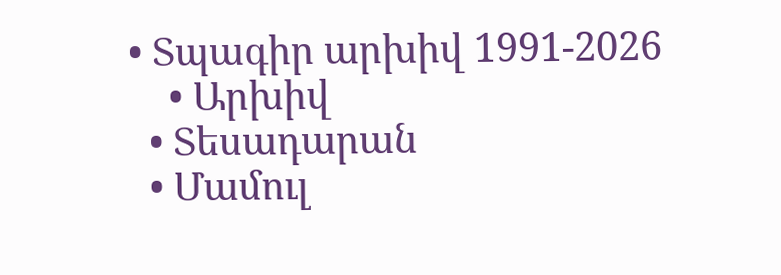• Տպագիր արխիվ 1991-2026
    • Արխիվ
  • Տեսադարան
  • Մամուլ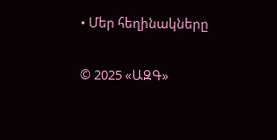• Մեր հեղինակները

© 2025 «ԱԶԳ»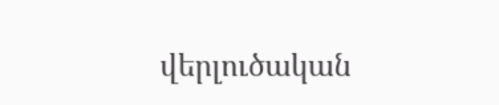վերլուծական